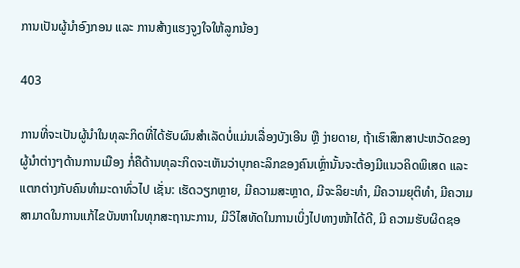ການເປັນຜູ້ນຳອົງກອນ ແລະ ການສ້າງແຮງຈູງໃຈໃຫ້ລູກນ້ອງ

403

ການທີ່ຈະເປັນຜູ້ນຳໃນທຸລະກິດທີ່ໄດ້ຮັບຜົນສຳເລັດບໍ່ແມ່ນເລື່ອງບັງເອີນ ຫຼື ງ່າຍດາຍ, ຖ້າເຮົາສຶກສາປະຫວັດຂອງຜູ້ນຳຕ່າງໆດ້ານການເມືອງ ກໍ່ຄືດ້ານທຸລະກິດຈະເຫັນວ່າບຸກຄະລິກຂອງຄົນເຫຼົ່ານັ້ນຈະຕ້ອງມີແນວຄິດພິເສດ ແລະ ແຕກຕ່າງກັບຄົນທຳມະດາທົ່ວໄປ ເຊັ່ນ: ເຮັດວຽກຫຼາຍ, ມີຄວາມສະຫຼາດ, ມີຈະລິຍະທຳ, ມີຄວາມຍຸຕິທຳ, ມີຄວາມສາມາດໃນການແກ້ໄຂບັນຫາໃນທຸກສະຖານະການ, ມີວິໄສທັດໃນການເບິ່ງໄປທາງໜ້າໄດ້ດີ, ມີ ຄວາມຮັບຜິດຊອ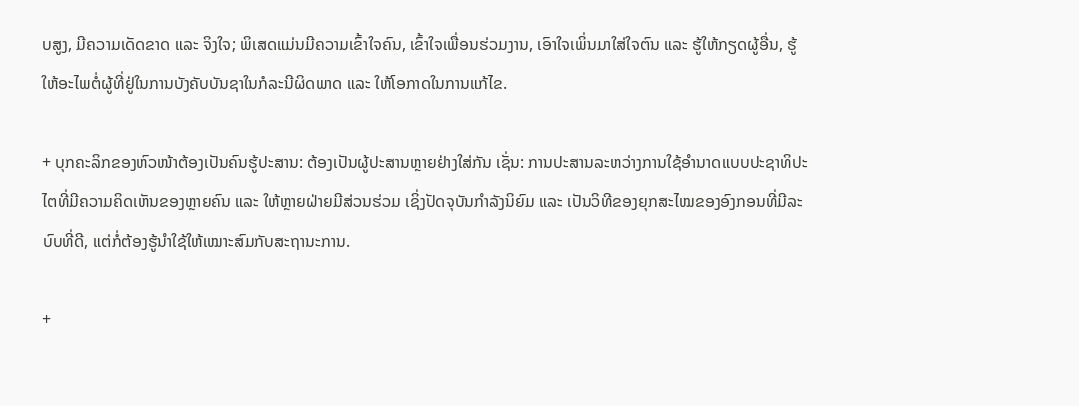ບສູງ, ມີຄວາມເດັດຂາດ ແລະ ຈິງໃຈ; ພິເສດແມ່ນມີຄວາມເຂົ້າໃຈຄົນ, ເຂົ້າໃຈເພື່ອນຮ່ວມງານ, ເອົາໃຈເພິ່ນມາໃສ່ໃຈຕົນ ແລະ ຮູ້ໃຫ້ກຽດຜູ້ອື່ນ, ຮູ້ໃຫ້ອະໄພຕໍ່ຜູ້ທີ່ຢູ່ໃນການບັງຄັບບັນຊາໃນກໍລະນີຜິດພາດ ແລະ ໃຫ້ໂອກາດໃນການແກ້ໄຂ.

+ ບຸກຄະລິກຂອງຫົວໜ້າຕ້ອງເປັນຄົນຮູ້ປະສານ: ຕ້ອງເປັນຜູ້ປະສານຫຼາຍຢ່າງໃສ່ກັນ ເຊັ່ນ: ການປະສານລະຫວ່າງການໃຊ້ອຳນາດແບບປະຊາທິປະໄຕທີ່ມີຄວາມຄິດເຫັນຂອງຫຼາຍຄົນ ແລະ ໃຫ້ຫຼາຍຝ່າຍມີສ່ວນຮ່ວມ ເຊິ່ງປັດຈຸບັນກຳລັງນິຍົມ ແລະ ເປັນວິທີຂອງຍຸກສະໄໝຂອງອົງກອນທີ່ມີລະບົບທີ່ດີ, ແຕ່ກໍ່ຕ້ອງຮູ້ນຳໃຊ້ໃຫ້ເໝາະສົມກັບສະຖານະການ.

+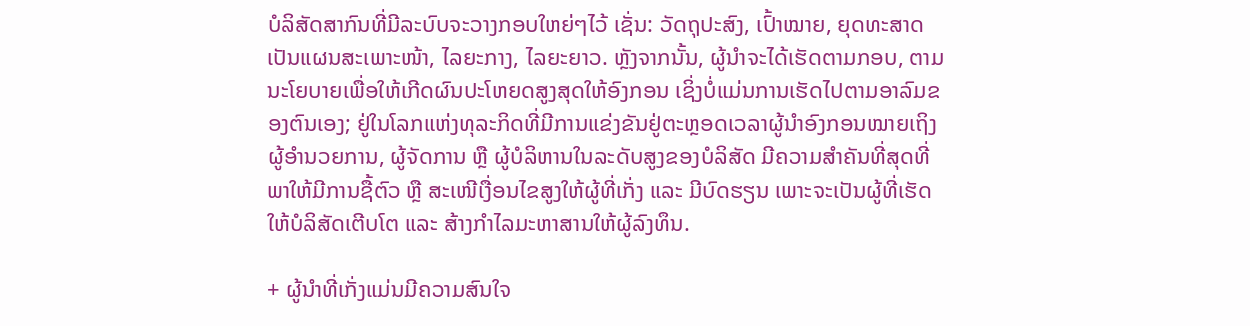ບໍລິສັດສາກົນທີ່ມີລະບົບຈະວາງກອບໃຫຍ່ໆໄວ້ ເຊັ່ນ: ວັດຖຸປະສົງ, ເປົ້າໝາຍ, ຍຸດທະສາດເປັນແຜນສະເພາະໜ້າ, ໄລຍະກາງ, ໄລຍະຍາວ. ຫຼັງຈາກນັ້ນ, ຜູ້ນຳຈະໄດ້ເຮັດຕາມກອບ, ຕາມນະໂຍບາຍເພື່ອໃຫ້ເກີດຜົນປະໂຫຍດສູງສຸດໃຫ້ອົງກອນ ເຊິ່ງບໍ່ແມ່ນການເຮັດໄປຕາມອາລົມຂອງຕົນເອງ; ຢູ່ໃນໂລກແຫ່ງທຸລະກິດທີ່ມີການແຂ່ງຂັນຢູ່ຕະຫຼອດເວລາຜູ້ນຳອົງກອນໝາຍເຖິງຜູ້ອຳນວຍການ, ຜູ້ຈັດການ ຫຼື ຜູ້ບໍລິຫານໃນລະດັບສູງຂອງບໍລິສັດ ມີຄວາມສຳຄັນທີ່ສຸດທີ່ພາໃຫ້ມີການຊື້ຕົວ ຫຼື ສະເໜີເງື່ອນໄຂສູງໃຫ້ຜູ້ທີ່ເກັ່ງ ແລະ ມີບົດຮຽນ ເພາະຈະເປັນຜູ້ທີ່ເຮັດໃຫ້ບໍລິສັດເຕີບໂຕ ແລະ ສ້າງກຳໄລມະຫາສານໃຫ້ຜູ້ລົງທຶນ.

+ ຜູ້ນຳທີ່ເກັ່ງແມ່ນມີຄວາມສົນໃຈ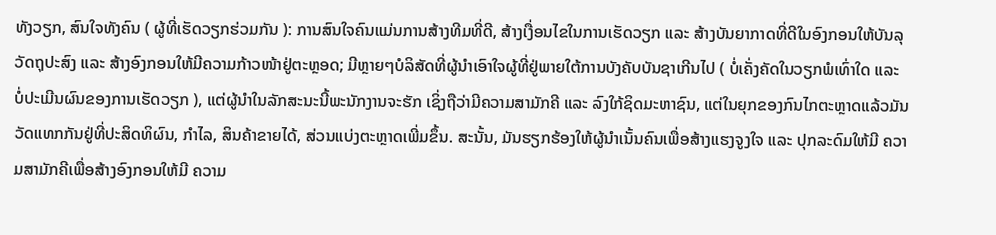ທັງວຽກ, ສົນໃຈທັງຄົນ ( ຜູ້ທີ່ເຮັດວຽກຮ່ວມກັນ ): ການສົນໃຈຄົນແມ່ນການສ້າງທີມທີ່ດີ, ສ້າງເງື່ອນໄຂໃນການເຮັດວຽກ ແລະ ສ້າງບັນຍາກາດທີ່ດີໃນອົງກອນໃຫ້ບັນລຸວັດຖຸປະສົງ ແລະ ສ້າງອົງກອນໃຫ້ມີຄວາມກ້າວໜ້າຢູ່ຕະຫຼອດ; ມີຫຼາຍໆບໍລິສັດທີ່ຜູ້ນຳເອົາໃຈຜູ້ທີ່ຢູ່ພາຍໃຕ້ການບັງຄັບບັນຊາເກີນໄປ ( ບໍ່ເຄັ່ງຄັດໃນວຽກພໍເທົ່າໃດ ແລະ ບໍ່ປະເມີນຜົນຂອງການເຮັດວຽກ ), ແຕ່ຜູ້ນຳໃນລັກສະນະນີ້ພະນັກງານຈະຮັກ ເຊິ່ງຖືວ່າມີຄວາມສາມັກຄີ ແລະ ລົງໃກ້ຊິດມະຫາຊົນ, ແຕ່ໃນຍຸກຂອງກົນໄກຕະຫຼາດແລ້ວມັນວັດແທກກັນຢູ່ທີ່ປະສິດທິຜົນ, ກຳໄລ, ສິນຄ້າຂາຍໄດ້, ສ່ວນແບ່ງຕະຫຼາດເພີ່ມຂຶ້ນ. ສະນັ້ນ, ມັນຮຽກຮ້ອງໃຫ້ຜູ້ນຳເນັ້ນຄົນເພື່ອສ້າງແຮງຈູງໃຈ ແລະ ປຸກລະດົມໃຫ້ມີ ຄວາມສາມັກຄີເພື່ອສ້າງອົງກອນໃຫ້ມີ ຄວາມ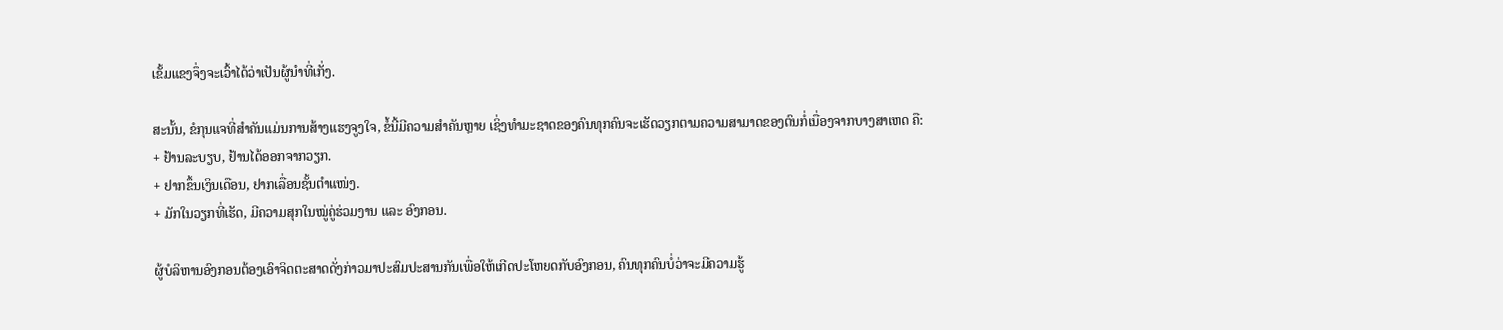ເຂັ້ມແຂງຈຶ່ງຈະເວົ້າໄດ້ວ່າເປັນຜູ້ນຳທີ່ເກັ່ງ.

ສະນັ້ນ, ຂໍກຸນແຈທີ່ສຳຄັນແມ່ນການສ້າງແຮງຈູງໃຈ, ຂໍ້ນີ້ມີຄວາມສຳຄັນຫຼາຍ ເຊິ່ງທຳມະຊາດຂອງຄົນທຸກຄົນຈະເຮັດວຽກຕາມຄວາມສາມາດຂອງຕົນກໍ່ເນື່ອງຈາກບາງສາເຫດ ຄື:
+ ຢ້ານລະບຽບ, ຢ້ານໄດ້ອອກຈາກວຽກ.
+ ຢາກຂຶ້ນເງິນເດືອນ, ຢາກເລື່ອນຊັ້ນຕຳແໜ່ງ.
+ ມັກໃນວຽກທີ່ເຮັດ, ມີຄວາມສຸກໃນໝູ່ຄູ່ຮ່ວມງານ ແລະ ອົງກອນ.

ຜູ້ບໍລິຫານອົງກອນຕ້ອງເອົາຈິດຕະສາດດັ່ງກ່າວມາປະສົມປະສານກັນເພື່ອໃຫ້ເກີດປະໂຫຍດກັບອົງກອນ, ຄົນທຸກຄົນບໍ່ວ່າຈະມີຄວາມຮູ້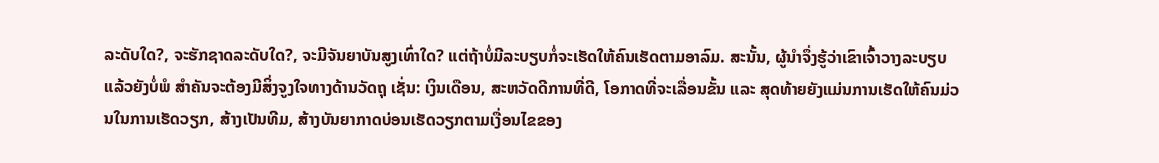ລະດັບໃດ?, ຈະຮັກຊາດລະດັບໃດ?, ຈະມີຈັນຍາບັນສູງເທົ່າໃດ? ແຕ່ຖ້າບໍ່ມີລະບຽບກໍ່ຈະເຮັດໃຫ້ຄົນເຮັດຕາມອາລົມ. ສະນັ້ນ, ຜູ້ນຳຈຶ່ງຮູ້ວ່າເຂົາເຈົ້າວາງລະບຽບແລ້ວຍັງບໍ່ພໍ ສຳຄັນຈະຕ້ອງມີສິ່ງຈູງໃຈທາງດ້ານວັດຖຸ ເຊັ່ນ: ເງິນເດືອນ, ສະຫວັດດີການທີ່ດີ, ໂອກາດທີ່ຈະເລື່ອນຂັ້ນ ແລະ ສຸດທ້າຍຍັງແມ່ນການເຮັດໃຫ້ຄົນມ່ວນໃນການເຮັດວຽກ, ສ້າງເປັນທີມ, ສ້າງບັນຍາກາດບ່ອນເຮັດວຽກຕາມເງື່ອນໄຂຂອງ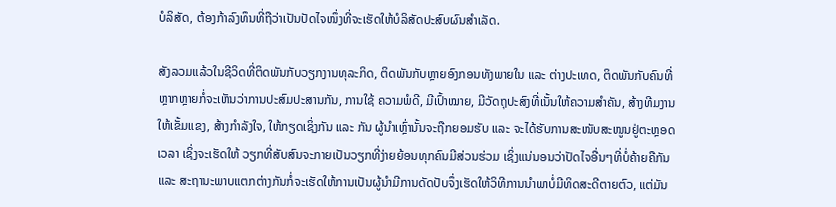ບໍລິສັດ, ຕ້ອງກ້າລົງທຶນທີ່ຖືວ່າເປັນປັດໄຈໜຶ່ງທີ່ຈະເຮັດໃຫ້ບໍລິສັດປະສົບຜົນສຳເລັດ.

ສັງລວມແລ້ວໃນຊີວິດທີ່ຕິດພັນກັບວຽກງານທຸລະກິດ, ຕິດພັນກັບຫຼາຍອົງກອນທັງພາຍໃນ ແລະ ຕ່າງປະເທດ, ຕິດພັນກັບຄົນທີ່ຫຼາກຫຼາຍກໍ່ຈະເຫັນວ່າການປະສົມປະສານກັນ, ການໃຊ້ ຄວາມພໍດີ, ມີເປົ້າໝາຍ, ມີວັດຖຸປະສົງທີ່ເນັ້ນໃຫ້ຄວາມສຳຄັນ, ສ້າງທີມງານໃຫ້ເຂັ້ມແຂງ, ສ້າງກຳລັງໃຈ, ໃຫ້ກຽດເຊິ່ງກັນ ແລະ ກັນ ຜູ້ນຳເຫຼົ່ານັ້ນຈະຖືກຍອມຮັບ ແລະ ຈະໄດ້ຮັບການສະໜັບສະໜູນຢູ່ຕະຫຼອດເວລາ ເຊິ່ງຈະເຮັດໃຫ້ ວຽກທີ່ສັບສົນຈະກາຍເປັນວຽກທີ່ງ່າຍຍ້ອນທຸກຄົນມີສ່ວນຮ່ວມ ເຊິ່ງແນ່ນອນວ່າປັດໄຈອື່ນໆທີ່ບໍ່ຄ້າຍຄືກັນ ແລະ ສະຖານະພາບແຕກຕ່າງກັນກໍ່ຈະເຮັດໃຫ້ການເປັນຜູ້ນຳມີການດັດປັບຈຶ່ງເຮັດໃຫ້ວິທີການນຳພາບໍ່ມີທິດສະດີຕາຍຕົວ, ແຕ່ມັນ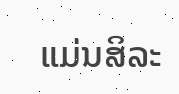ແມ່ນສິລະ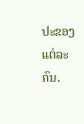ປະຂອງແຕ່ລະຄົນ.